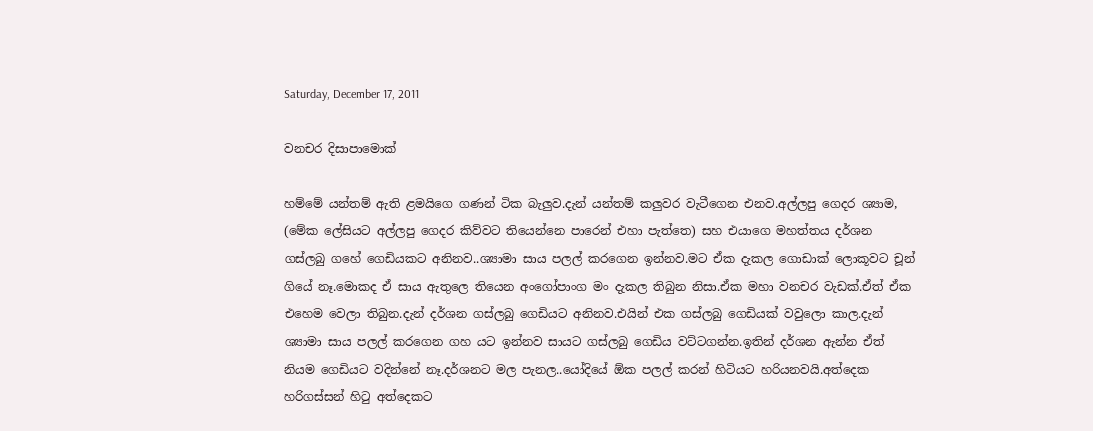Saturday, December 17, 2011

වනචර දිසාපාමොක්

හම්මේ යන්තම් ඇති ළමයිගෙ ගණන් ටික බැලුව.දැන් යන්තම් කලුවර වැටීගෙන එනව.අල්ලපු ගෙදර ශ්‍යාම, (මේක ලේසියට අල්ලපු ගෙදර කිව්වට තියෙන්නෙ පාරෙන් එහා පැත්තෙ) සහ එයාගෙ මහත්තය දර්ශන ගස්ලබු ගහේ ගෙඩියකට අනිනව..ශ්‍යාමා සාය පලල් කරගෙන ඉන්නව.මට ඒක දැකල ගොඩාක් ලොකූවට චූන් ගියේ නෑ.මොකද ඒ සාය ඇතුලෙ තියෙන අංගෝපාංග මං දැකල තිබුන නිසා.ඒක මහා වනචර වැඩක්.ඒත් ඒක එහෙම වෙලා තිබුන.දැන් දර්ශන ගස්ලබු ගෙඩියට අනිනව.එයින් එක ගස්ලබු ගෙඩියක් වවුලො කාල.දැන් ශ්‍යාමා සාය පලල් කරගෙන ගහ යට ඉන්නව සායට ගස්ලබු ගෙඩිය වට්ටගන්න.ඉතින් දර්ශන ඇන්න ඒත් නියම ගෙඩියට වදින්නේ නෑ.දර්ශනට මල පැනල..යෝදියේ ඕක පලල් කරන් හිටියට හරියනවයි.අත්දෙක හරිගස්සන් හිටු අත්දෙකට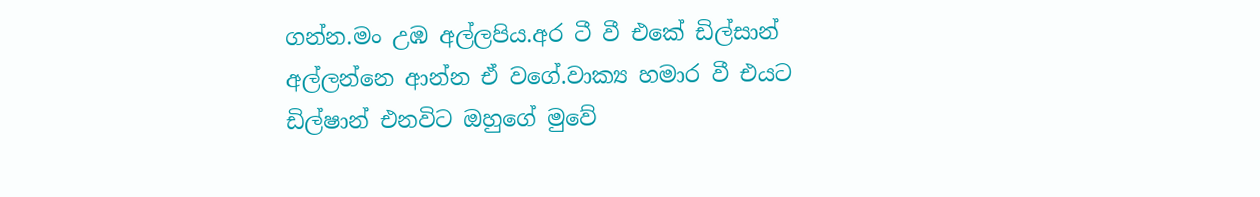ගන්න.මං උඹ අල්ලපිය.අර ටී වී එකේ ඩිල්සාන් අල්ලන්නෙ ආන්න ඒ වගේ.වාක්‍ය හමාර වී එයට ඩිල්ෂාන් එනවිට ඔහුගේ මුවේ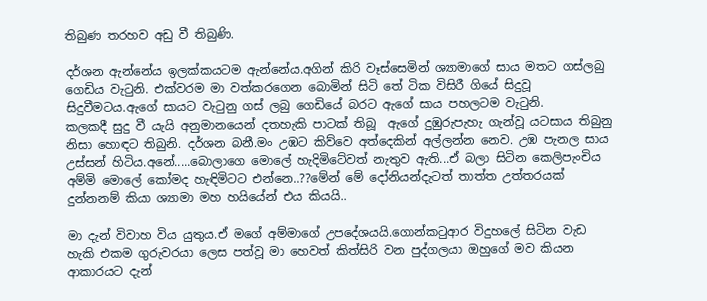තිබුණ තරහව අඩු වී තිබුණි.

දර්ශන ඇන්නේය ඉලක්කයටම ඇන්නේය.අගින් කිරි වෑස්සෙමින් ශ්‍යාමාගේ සාය මතට ගස්ලබු ගෙඩිය වැටුනි. එක්වරම මා වත්කරගෙන බොමින් සිටි තේ ටික විසිරී ගියේ සිදුවූ සිදුවීමටය.ඇගේ සායට වැටුනු ගස් ලබු ගෙඩියේ බරට ඇගේ සාය පහලටම වැටුනි.
කලකදී සුදු වී යැයි අනුමානයෙන් දතහැකි පාටක් තිබූ  ඇගේ දුඹුරුපැහැ ගැන්වූ යටසාය තිබුනු නිසා හොඳට තිබුනි. දර්ශන බනී.මං උඹට කිව්වෙ අත්දෙකින් අල්ලන්න නෙව. උඹ පැනල සාය උස්සන් හිටිය.අනේ.....බොලාගෙ මොලේ හැදිමිටේවත් නැතුව ඇති...ඒ බලා සිටින කෙලිපැංචිය අම්මි මොලේ කෝමද හැඳිමිටට එන්නෙ..??මේන් මේ දෝනියන්දැටත් තාත්ත උත්තරයක් දුන්නනම් කියා ශ්‍යාමා මහ හයියේන් එය කියයි..

මා දැන් විවාහ විය යුතුය.ඒ මගේ අම්මාගේ උපදේශයයි.ගොන්කටුආර විදුහලේ සිටින වැඩ හැකි එකම ගුරුවරයා ලෙස පත්වූ මා හෙවත් කිත්සිරි වන පුද්ගලයා ඔහුගේ මව කියන ආකාරයට දැන්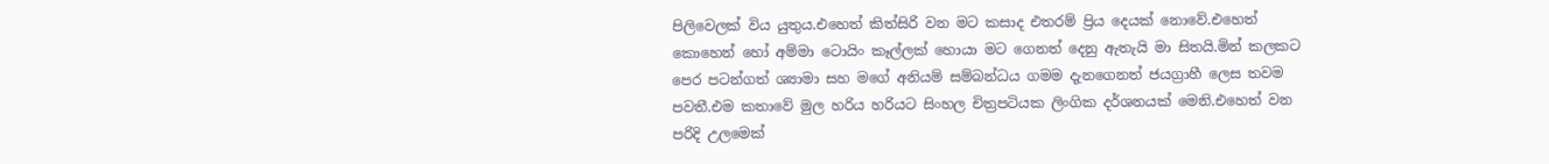පිලිවෙලක් විය යුතුය.එහෙත් කිත්සිරි වන මට කසාද එතරම් ප්‍රිය දෙයක් නොවේ.එහෙත් කොහෙන් හෝ අම්මා ටොයිං කෑල්ලක් හොයා මට ගෙනත් දෙනු ඇතැයි මා සිතයි.මින් කලකට පෙර පටන්ගත් ශ්‍යාමා සහ මගේ අනියම් සම්බන්ධය ගමම දැනගෙනත් ජයග්‍රාහී ලෙස තවම පවතී.එම කතාවේ මුල හරිය හරියට සිංහල චිත්‍රපටියක ලිංගික දර්ශනයක් මෙනි.එහෙත් වන පරිදි උලමෙක්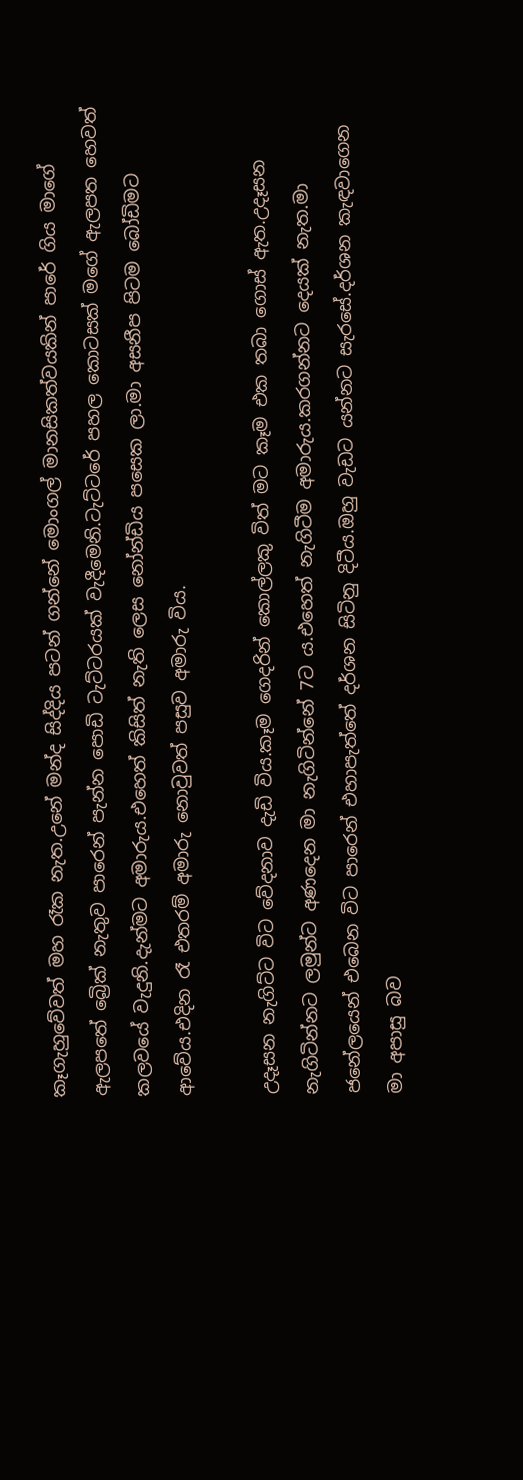කෑගැහුවේවත් මහ රෑක නැත.උනේ මන්ද සිද්දිය පටන් ගන්නේ මොංගල් මානසිකත්වයකින් පාරේ ගිය මාගේ ඇලපතේ බ්‍රෙික් නැතුව පාරෙන් පැන්න පොඩි ටැට්ටරයක් වැදීමෙනි.ටැට්ටරේ පහල කොටසක් මගේ ඇලපත හෙවත් කලවයේ වැදුනි.දැන්මට අමාරුය.එහෙත් කිසිත් නැති ලෙස නෝන්ඩිය පසෙක ලා.මා අසනීප පිටම බෝඩිමට ආවේය.එදින රෑ එතරම් අමාරු නොවුවත් පසුව අමාරු විය.

උදෑසන නැගිට්ට විට වේදනාව දැඩි විය.කෑම ගෙදරින් කොල්ලකු විත් මට කෑම එක තබා ගොස් ඇත.උදෑසන නැගිටින්නට ලමුන්ට අණදෙන මා නැගිටින්නේ 7ට ය.එහෙත් නැගිටීම අමාරුය.කරගන්නට දෙයක් නැත.මා ජනේලයෙන් එබෙන විට පාරෙන් එහාපැත්තේ දර්ශන සිටිනු දිටීය.ඔහු වැඩට යන්නට සැරසේ.දර්ශන කැඳවාගෙන මා අපාසු බව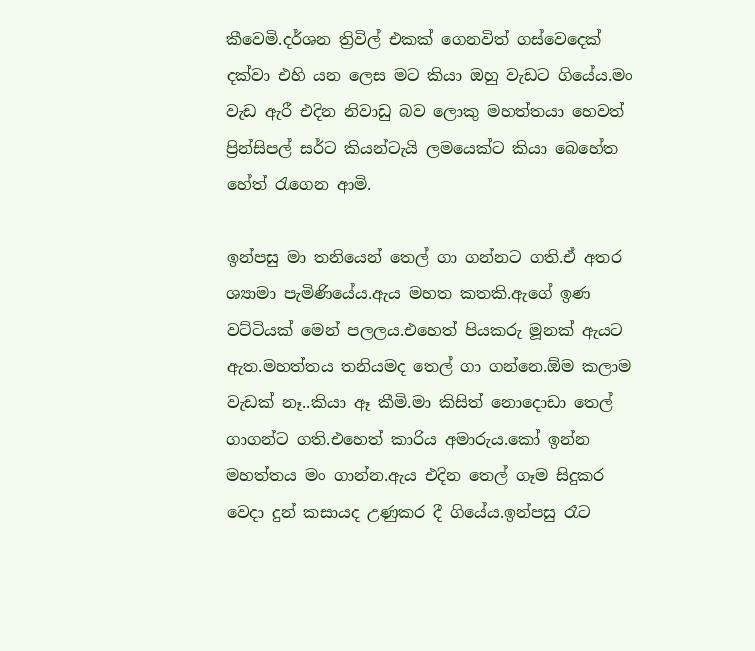කීවෙමි.දර්ශන ත්‍රිවිල් එකක් ගෙනවිත් ගස්වෙදෙක් දක්වා එහි යන ලෙස මට කියා ඔහු වැඩට ගියේය.මං වැඩ ඇරී එදින නිවාඩු බව ලොකු මහත්තයා හෙවත් ප්‍රින්සිපල් සර්ට කියන්ටැයි ලමයෙක්ට කියා බෙහේත හේත් රැගෙන ආමි.

ඉන්පසු මා තනියෙන් තෙල් ගා ගන්නට ගති.ඒ අතර ශ්‍යාමා පැමිණියේය.ඇය මහත කතකි.ඇගේ ඉණ වට්ටියක් මෙන් පලලය.එහෙත් පියකරු මූනක් ඇයට ඇත.මහත්තය තනියමද තෙල් ගා ගන්නෙ.ඕම කලාම වැඩක් නෑ..කියා ඈ කීමි.මා කිසිත් නොදොඩා තෙල් ගාගන්ට ගති.එහෙත් කාරිය අමාරුය.කෝ ඉන්න මහත්තය මං ගාන්න.ඇය එදින තෙල් ගෑම සිදුකර වෙදා දුන් කසායද උණුකර දී ගියේය.ඉන්පසු රෑට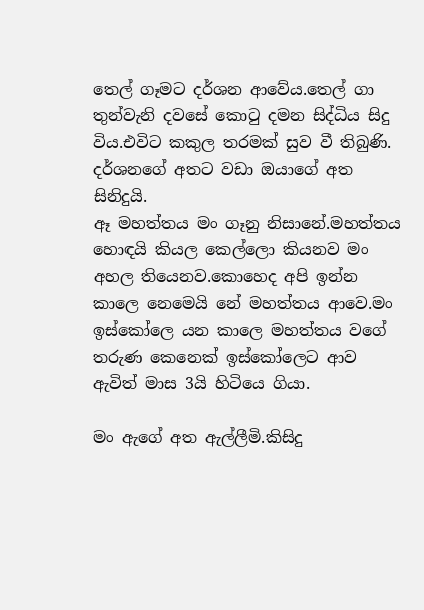තෙල් ගෑමට දර්ශන ආවේය.තෙල් ගා තුන්වැනි දවසේ කොටු දමන සිද්ධිය සිදු විය.එවිට කකුල තරමක් සුව වී තිබුණි. දර්ශනගේ අතට වඩා ඔයාගේ අත සිනිදුයි.
ඈ මහත්තය මං ගෑනු නිසානේ.මහත්තය හොඳයි කියල කෙල්ලො කියනව මං අහල තියෙනව.කොහෙද අපි ඉන්න කාලෙ නෙමෙයි නේ මහත්තය ආවෙ.මං ඉස්කෝලෙ යන කාලෙ මහත්තය වගේ තරුණ කෙනෙක් ඉස්කෝලෙට ආව ඇවිත් මාස 3යි හිටියෙ ගියා.

මං ඇගේ අත ඇල්ලීමි.කිසිදු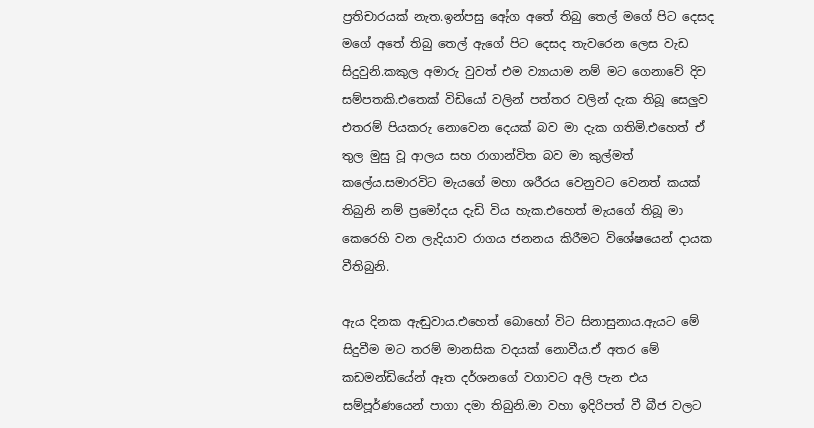ප්‍රතිචාරයක් නැත.ඉන්පසු ඇේග අතේ තිබු තෙල් මගේ පිට දෙසද මගේ අතේ තිබු තෙල් ඇගේ පිට දෙසද තැවරෙන ලෙස වැඩ සිදුවුනි.කකුල අමාරු වුවත් එම ව්‍යායාම නම් මට ගෙනාවේ දිව සම්පතකි.එතෙක් විඩියෝ වලින් පත්තර වලින් දැක තිබූ සෙලුව එතරම් පියකරු නොවෙන දෙයක් බව මා දැක ගතිමි.එහෙත් ඒ තුල මුසු වූ ආලය සහ රාගාන්විත බව මා කුල්මත් කලේය.සමාරවිට මැයගේ මහා ශරීරය වෙනුවට වෙනත් කයක් තිබුනි නම් ප්‍රමෝදය දැඩි විය හැක.එහෙත් මැයගේ තිබූ මා කෙරෙහි වන ලැදියාව රාගය ජනනය කිරීමට විශේෂයෙන් දායක වීතිබුනි.

ඇය දිනක ඇඬුවාය.එහෙත් බොහෝ විට සිනාසුනාය.ඇයට මේ සිදුවීම මට තරම් මානසික වදයක් නොවීය.ඒ අතර මේ කඩමන්ඩියේන් ඈත දර්ශනගේ වගාවට අලි පැන එය සම්පූර්ණයෙන් පාගා දමා තිබුනි.මා වහා ඉදිරිපත් වී බීජ වලට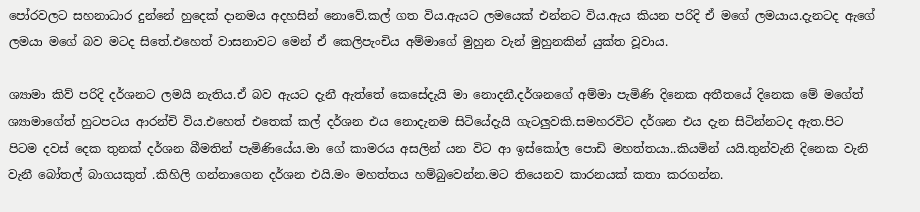පෝරවලට සහනාධාර දුන්නේ හුදෙක් දානමය අදහසින් නොවේ.කල් ගත විය.ඇයට ලමයෙක් එන්නට විය.ඇය කියන පරිදි ඒ මගේ ලමයාය.දැනටද ඇගේ ලමයා මගේ බව මටද සිතේ.එහෙත් වාසනාවට මෙන් ඒ කෙලිපැංචිය අම්මාගේ මුහුන වැන් මුහුනකින් යුක්ත වූවාය.

ශ්‍යාමා කිව් පරිදි දර්ශනට ලමයි නැතිය.ඒ බව ඇයට දැනී ඇත්තේ කෙසේදැයි මා නොදනී.දර්ශනගේ අම්මා පැමිණි දිනෙක අතීතයේ දිනෙක මේ මගේත් ශ්‍යාමාගේත් හුටපටය ආරන්චි විය.එහෙත් එතෙක් කල් දර්ශන එය නොදැනම සිටියේදැයි ගැටලුවකි.සමහරවිට දර්ශන එය දැන සිටින්නටද ඇත.පිට පිටම දවස් දෙක තුනක් දර්ශන බීමතින් පැමිණියේය.මා ගේ කාමරය අසලින් යන විට ආ ඉස්කෝල පොඩි මහත්තයා..කියමින් යයි.තුන්වැනි දිනෙක වැනි වැනී බෝතල් බාගයකුත් .කිහිලි ගන්නාගෙන දර්ශන එයි.මං මහත්තය හම්බුවෙන්න.මට තියෙනව කාරනයක් කතා කරගන්න.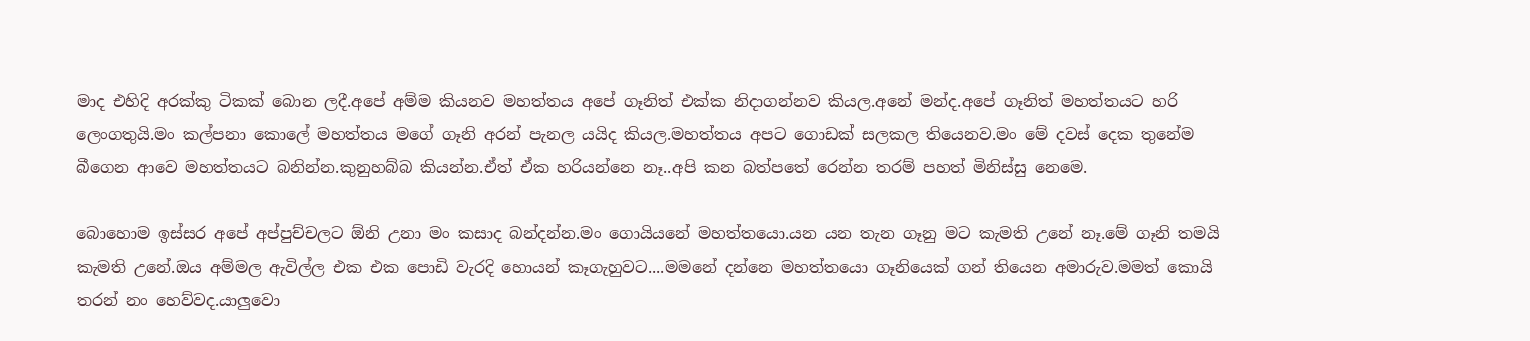මාද එහිදි අරක්කු ටිකක් බොන ලදී.අපේ අම්ම කියනව මහත්තය අපේ ගෑනිත් එක්ක නිදාගන්නව කියල.අනේ මන්ද.අපේ ගෑනිත් මහත්තයට හරි ලෙංගතුයි.මං කල්පනා කොලේ මහත්තය මගේ ගෑනි අරන් පැනල යයිද කියල.මහත්තය අපට ගොඩක් සලකල තියෙනව.මං මේ දවස් දෙක තුනේම බීගෙන ආවෙ මහත්තයට බනින්න.කුනුහබ්බ කියන්න.ඒත් ඒක හරියන්නෙ නෑ..අපි කන බත්පතේ රෙන්න තරම් පහත් මිනිස්සු නෙමෙ.

බොහොම ඉස්සර අපේ අප්පුච්චලට ඕනි උනා මං කසාද බන්දන්න.මං ගොයියනේ මහත්තයො.යන යන තැන ගෑනු මට කැමති උනේ නෑ.මේ ගෑනි තමයි කැමති උනේ.ඔය අම්මල ඇවිල්ල එක එක පොඩි වැරදි හොයන් කෑගැහුවට....මමනේ දන්නෙ මහත්තයො ගෑනියෙක් ගන් තියෙන අමාරුව.මමත් කොයි තරන් නං හෙව්වද.යාලුවො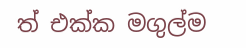ත් එක්ක මගුල්ම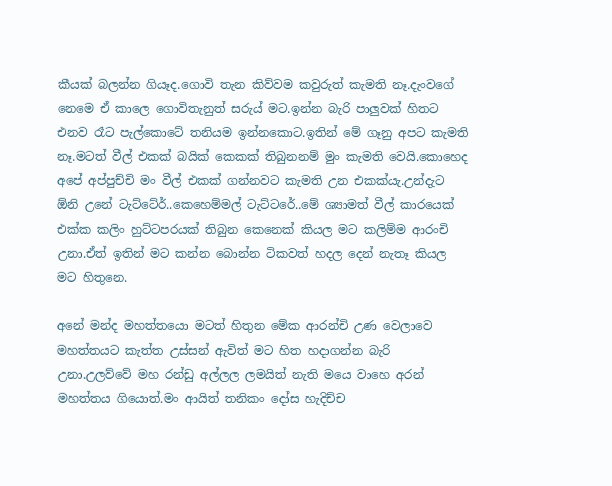කීයක් බලන්න ගියෑද.ගොවි තැන කිව්වම කවුරුත් කැමති නෑ.දැංවගේ නෙමෙ ඒ කාලෙ ගොවිතැනුත් සරුය් මට.ඉන්න බැරි පාලුවක් හිතට එනව රෑට පැල්කොටේ තනියම ඉන්නකොට.ඉතින් මේ ගෑනු අපට කැමති නෑ.මටත් වීල් එකක් බයික් කෙකක් තිබුනනම් මුං කැමති වෙයි.කොහෙද අපේ අප්පුච්චි මං වීල් එකක් ගන්නවට කැමති උන එකක්යැ.උන්දැට ඕනි උනේ ටැට්ටේර්..කෙහෙම්මල් ටැට්ටරේ..මේ ශ්‍යාමත් වීල් කාරයෙක් එක්ක කලිං හුට්ටපරයක් තිබුන කෙනෙක් කියල මට කලිම්ම ආරංචි උනා.ඒත් ඉතින් මට කන්න බොන්න ටිකවත් හදල දෙන් නැතෑ කියල මට හිතුනෙ.

අනේ මන්ද මහත්තයො මටත් හිතුන මේක ආරන්චි උණ වෙලාවෙ මහත්තයට කැත්ත උස්සන් ඇවිත් මට හිත හදාගන්න බැරි උනා.උලව්වේ මහ රන්ඩු අල්ලල ලමයිත් නැති මයෙ වාහෙ අරන් මහත්තය ගියොත්.මං ආයිත් තනිකං දෝස හැදිච්ච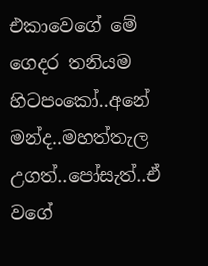එකාවෙගේ මේ ගෙදර තනියම හිටපංකෝ..අනේ මන්ද..මහත්තැල උගත්..පෝසැත්..ඒ වගේ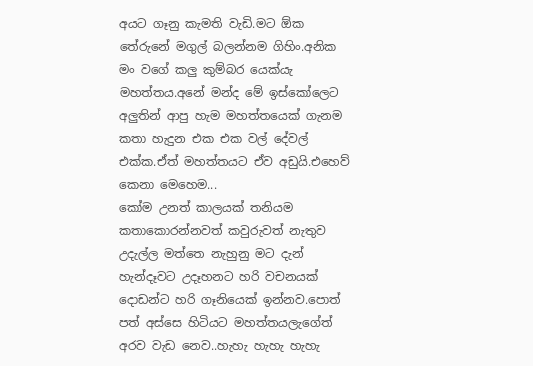අයට ගෑනු කැමති වැඩි.මට ඕක තේරුනේ මගුල් බලන්නම ගිහිං.අනික මං වගේ කලු කුම්බර යෙක්යැ මහත්තය.අනේ මන්ද මේ ඉස්කෝලෙට අලුතින් ආපු හැම මහත්තයෙක් ගැනම කතා හැදුන එක එක වල් දේවල් එක්ක.ඒත් මහත්තයට ඒව අඩුයි.එහෙව් කෙනා මෙහෙම...
කෝම උනත් කාලයක් තනියම කතාකොරන්නවත් කවුරුවත් නැතුව උදැල්ල මත්තෙ නැහුනු මට දැන් හැන්දෑවට උදෑහනට හරි වචනයක් දොඩන්ට හරි ගෑනියෙක් ඉන්නව.පොත් පත් අස්සෙ හිටියට මහත්තයලැගේත් අරව වැඩ නෙව..හැහැ හැහැ හැහැ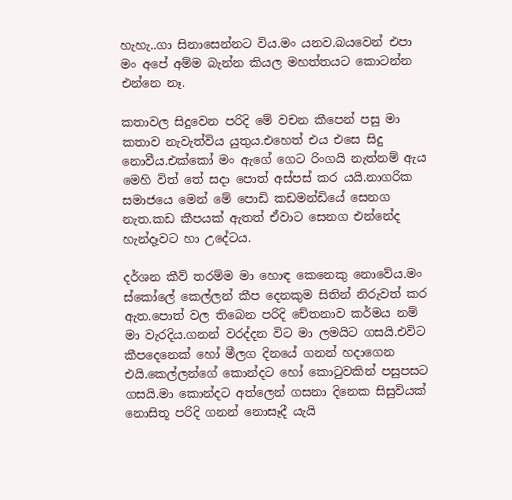හැහැ..ගා සිනාසෙන්නට විය.මං යනව.බයවෙන් එපා මං අපේ අම්ම බැන්න කියල මහත්තයට කොටන්න එන්නෙ නෑ.

කතාවල සිදුවෙන පරිදි මේ වචන කීපෙන් පසු මා කතාව නැවැත්විය යුතුය.එහෙත් එය එසෙ සිදු නොවීය.එක්කෝ මං ඇගේ ගෙට රිංගයි නැත්නම් ඇය මෙහි විත් තේ සදා පොත් අස්පස් කර යයි.නාගරික සමාජයෙ මෙන් මේ පොඩි කඩමන්ඩියේ සෙනග නැත.කඩ කීපයක් ඇතත් ඒවාට සෙනග එන්නේද හැන්දෑවට හා උදේටය.

දර්ශන කීව් තරම්ම මා හොඳ කෙනෙකු නොවේය.මං ස්කෝලේ කෙල්ලන් කීප දෙනකුම සිතින් නිරුවත් කර ඇත.පොත් වල තිබෙන පරිදි චේතනාව කර්මය නම් මා වැරදිය.ගනන් වරද්දන විට මා ලමයිට ගසයි.එවිට කීපදෙනෙක් හෝ මීලග දිනයේ ගනන් හදාගෙන එයි.කෙල්ලන්ගේ කොන්දට හෝ කොටුවකින් පසුපසට ගසයි.මා කොන්දට අත්ලෙන් ගසනා දිනෙක සිසුවියක් නොසිතූ පරිදි ගනන් නොසෑදී යැයි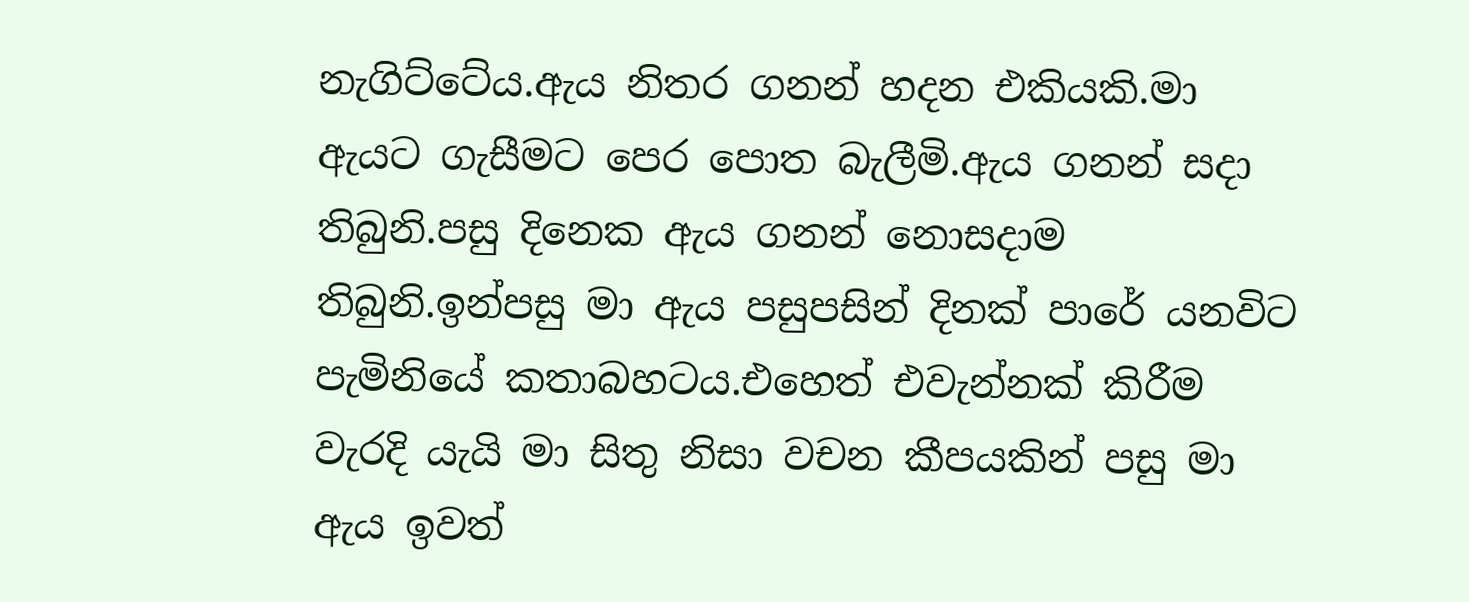නැගිට්ටේය.ඇය නිතර ගනන් හදන එකියකි.මා ඇයට ගැසීමට පෙර පොත බැලීමි.ඇය ගනන් සදා තිබුනි.පසු දිනෙක ඇය ගනන් නොසදාම තිබුනි.ඉන්පසු මා ඇය පසුපසින් දිනක් පාරේ යනවිට පැමිනියේ කතාබහටය.එහෙත් එවැන්නක් කිරීම වැරදි යැයි මා සිතු නිසා වචන කීපයකින් පසු මා ඇය ඉවත්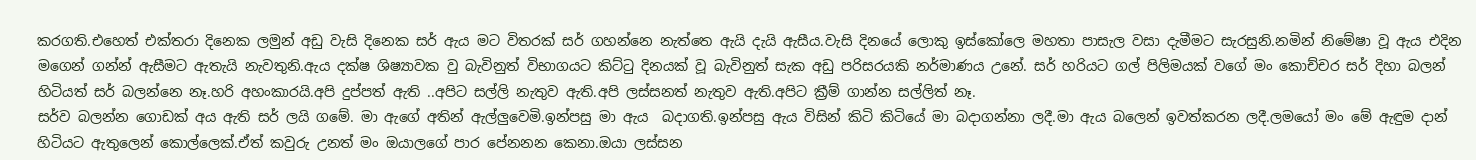කරගති.එහෙත් එක්තරා දිනෙක ලමුන් අඩු වැසි දිනෙක සර් ඇය මට විතරක් සර් ගහන්නෙ නැත්තෙ ඇයි දැයි ඇසීය.වැසි දිනයේ ලොකු ඉස්කෝලෙ මහතා පාසැල වසා දැමීමට සැරසුනි.නමින් නිමේෂා වූ ඇය එදින මගෙන් ගන්න් ඇසීමට ඇතැයි නැවතුනි.ඇය දක්ෂ ශිෂ්‍යාවක වු බැවිනුත් විභාගයට කිට්ටු දිනයක් වූ බැවිනුත් සැක අඩු පරිසරයකි නර්මාණය උනේ. සර් හරියට ගල් පිලිමයක් වගේ මං කොච්චර සර් දිහා බලන් හිටියත් සර් බලන්නෙ නෑ.හරි අහංකාරයි.අපි දුප්පත් ඇති ..අපිට සල්ලි නැතුව ඇති.අපි ලස්සනත් නැතුව ඇති.අපිට ක්‍රීම් ගාන්න සල්ලිත් නෑ.
සර්ව බලන්න ගොඩක් අය ඇති සර් ලයි ගමේ. මා ඇගේ අතින් ඇල්ලුවෙමි.ඉන්පසු මා ඇය  බදාගති.ඉන්පසු ඇය විසින් කිටි කිටියේ මා බදාගන්නා ලදී.මා ඇය බලෙන් ඉවත්කරන ලදී.ලමයෝ මං මේ ඇඳුම දාන් හිටියට ඇතුලෙන් කොල්ලෙක්.ඒත් කවුරු උනත් මං ඔයාලගේ පාර පේනනන කෙනා.ඔයා ලස්සන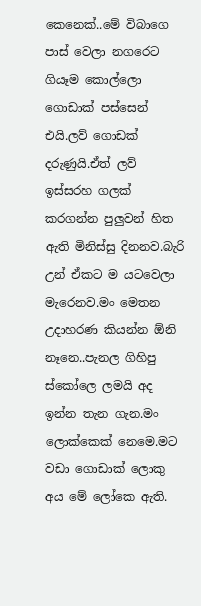කෙනෙක්..මේ විබාගෙ පාස් වෙලා නගරෙට ගියෑම කොල්ලො ගොඩාක් පස්සෙන් එයි.ලව් ගොඩක් දරුණුයි.ඒත් ලව් ඉස්සරහ ගලක් කරගන්න පුලුවන් හිත ඇති මිනිස්සු දිනනව.බැරි උන් ඒකට ම යටවෙලා මැරෙනව.මං මෙතන උදාහරණ කියන්න ඕනි නෑනෙ..පැනල ගිහිපු ස්කෝලෙ ලමයි අද ඉන්න තැන ගැන.මං ලොක්කෙක් නෙමෙ.මට වඩා ගොඩාක් ලොකු අය මේ ලෝකෙ ඇති.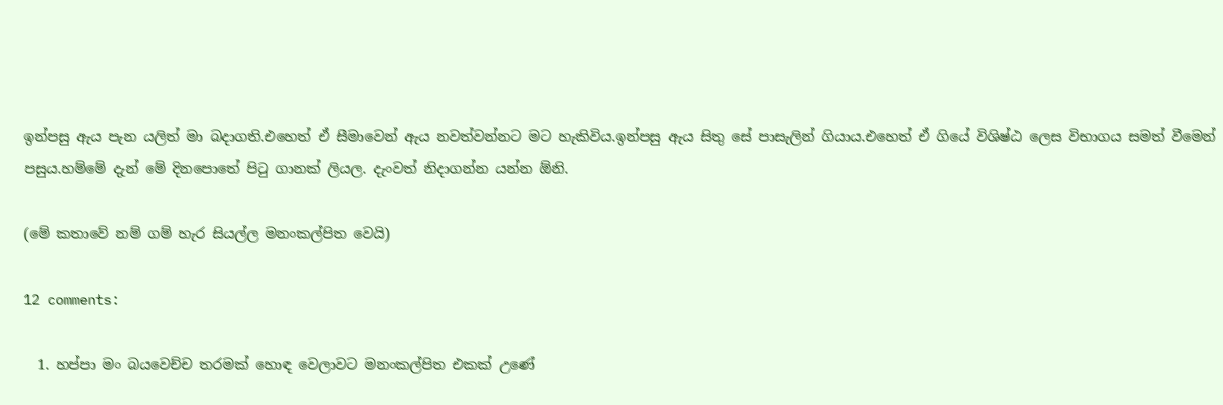ඉන්පසු ඇය පැන යලිත් මා බදාගති.එහෙත් ඒ සීමාවෙන් ඇය නවත්වන්නට මට හැකිවිය.ඉන්පසු ඇය සිතු සේ පාසැලින් ගියාය.එහෙත් ඒ ගියේ විශිෂ්ඨ ලෙස විභාගය සමත් වීමෙන් පසුය.හම්මේ දැන් මේ දිනපොතේ පිටු ගානක් ලියල. දැංවත් නිදාගන්න යන්න ඕනි.

(මේ කතාවේ නම් ගම් හැර සියල්ල මනංකල්පිත වෙයි)

12 comments:

  1. හප්පා මං බයවෙච්ච තරමක් හොඳ වෙලාවට මනංකල්පිත එකක් උණේ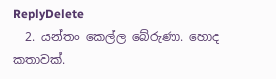ReplyDelete
  2. යන්තං කෙල්ල බේරුණා. හොද කතාවක්.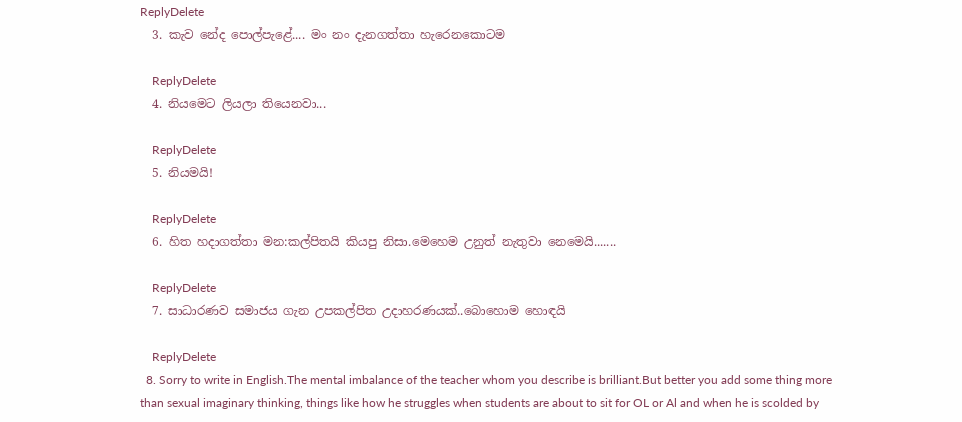ReplyDelete
  3. කැව නේද පොල්පැළේ.... මං නං දැනගත්තා හැරෙනකොටම

    ReplyDelete
  4. නියමෙට ලියලා තියෙනවා...

    ReplyDelete
  5. නියමයි!

    ReplyDelete
  6. හිත හදාගත්තා මන:කල්පිතයි කියපු නිසා.මෙහෙම උනුත් නැතුවා නෙමෙයි.......

    ReplyDelete
  7. සාධාරණව සමාජය ගැන උපකල්පිත උදාහරණයක්..බොහොම හොඳයි

    ReplyDelete
  8. Sorry to write in English.The mental imbalance of the teacher whom you describe is brilliant.But better you add some thing more than sexual imaginary thinking, things like how he struggles when students are about to sit for OL or Al and when he is scolded by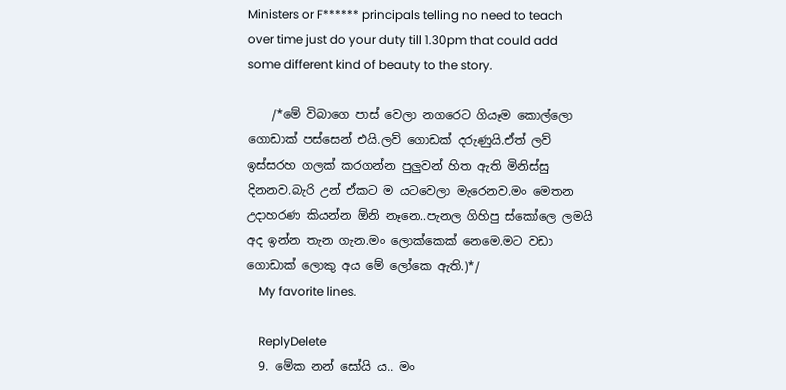Ministers or F****** principals telling no need to teach over time just do your duty till 1.30pm that could add some different kind of beauty to the story.

    /*මේ විබාගෙ පාස් වෙලා නගරෙට ගියෑම කොල්ලො ගොඩාක් පස්සෙන් එයි.ලව් ගොඩක් දරුණුයි.ඒත් ලව් ඉස්සරහ ගලක් කරගන්න පුලුවන් හිත ඇති මිනිස්සු දිනනව.බැරි උන් ඒකට ම යටවෙලා මැරෙනව.මං මෙතන උදාහරණ කියන්න ඕනි නෑනෙ..පැනල ගිහිපු ස්කෝලෙ ලමයි අද ඉන්න තැන ගැන.මං ලොක්කෙක් නෙමෙ.මට වඩා ගොඩාක් ලොකු අය මේ ලෝකෙ ඇති.)*/
    My favorite lines.

    ReplyDelete
  9. මේක නන් සෝයි ය.. මං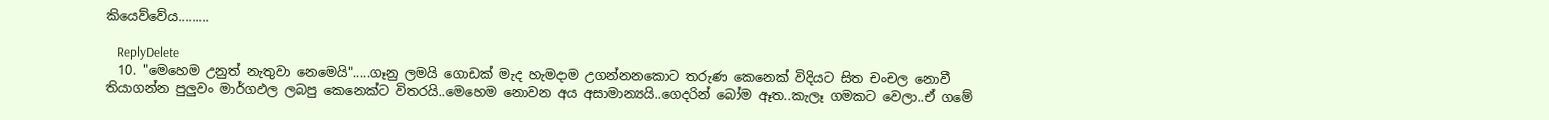කියෙව්වේය.........

    ReplyDelete
  10. "මෙහෙම උනුත් නැතුවා නෙමෙයි".....ගෑනු ලමයි ගොඩක් මැද හැමදාම උගන්නනකොට තරුණ කෙනෙක් විදියට සිත චංචල නොවී තියාගන්න පුලුවං මාර්ගඵල ලබපු කෙනෙක්ට විතරයි..මෙහෙම නොවන අය අසාමාන්‍යයි..ගෙදරින් බෝම ඈත..කැලෑ ගමකට වෙලා..ඒ ගමේ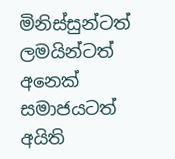මිනිස්සුන්ටත් ලමයින්ටත් අනෙක් සමාජයටත් අයිති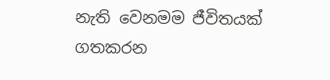නැති වෙනමම ජීවිතයක් ගතකරන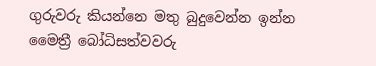ගුරුවරු කියන්නෙ මතු බුදුවෙන්න ඉන්න මෛත්‍රී බෝධිසත්වවරු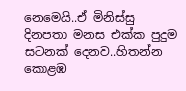නෙමෙයි..ඒ මිනිස්සු දිනපතා මනස එක්ක පුදුම සටනක් දෙනව..හිතන්න කොළඹ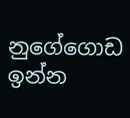නුගේගොඩ ඉන්න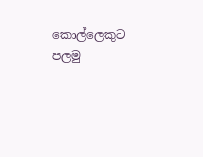කොල්ලෙකුට පලමු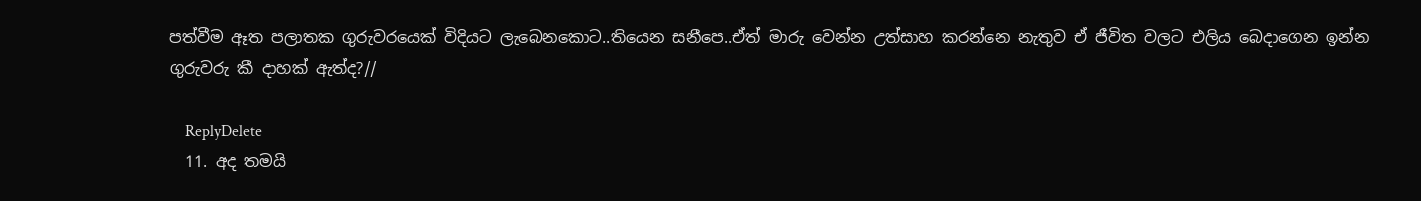පත්වීම ඈත පලාතක ගුරුවරයෙක් විදියට ලැබෙනකොට..තියෙන සනීපෙ..ඒත් මාරු වෙන්න උත්සාහ කරන්නෙ නැතුව ඒ ජීවිත වලට එලිය බෙදාගෙන ඉන්න ගුරුවරු කී දාහක් ඇත්ද?//

    ReplyDelete
  11. අද තමයි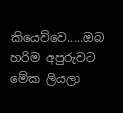කියෙව්වෙ.....ඔබ හරිම අපුරුවට මේක ලියලා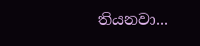තියනවා...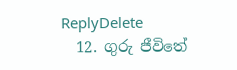ReplyDelete
  12. ගුරු ජීවිතේ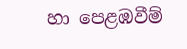හා පෙළඹවීම්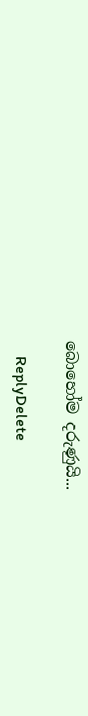බොහෝම දරුණුයි...

    ReplyDelete